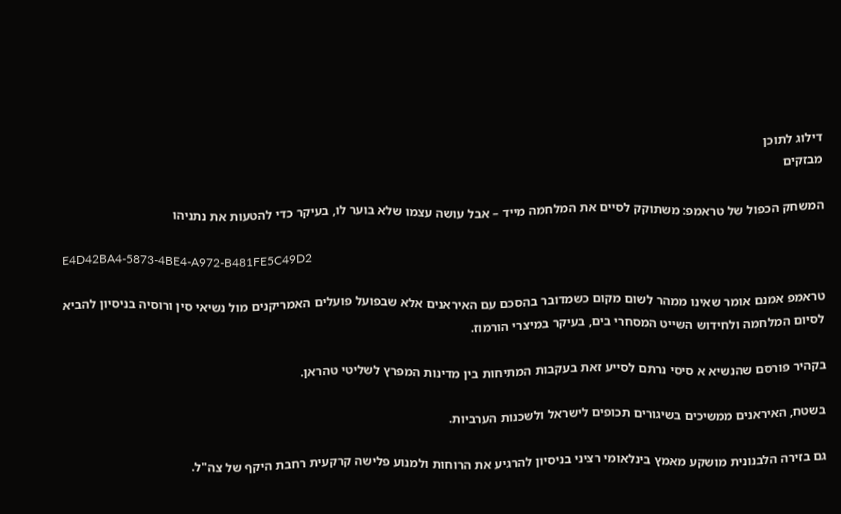דילוג לתוכן
מבזקים

המשחק הכפול של טראמפ: משתוקק לסיים את המלחמה מייד – אבל עושה עצמו שלא בוער לו, בעיקר כדי להטעות את נתניהו

E4D42BA4-5873-4BE4-A972-B481FE5C49D2

טראמפ אמנם אומר שאינו ממהר לשום מקום כשמדובר בהסכם עם האיראנים אלא שבפועל פועלים האמריקנים מול נשיאי סין ורוסיה בניסיון להביא לסיום המלחמה ולחידוש השייט המסחרי בים, בעיקר במיצרי הורמוז.

בקהיר פורסם שהנשיא א סיסי נרתם לסייע זאת בעקבות המתיחות בין מדינות המפרץ לשליטי טהראן.

בשטח, האיראנים ממשיכים בשיגורים תכופים לישראל ולשכנות הערביות.

גם בזירה הלבנונית מושקע מאמץ בינלאומי רציני בניסיון להרגיע את הרוחות ולמנוע פלישה קרקעית רחבת היקף של צה"ל.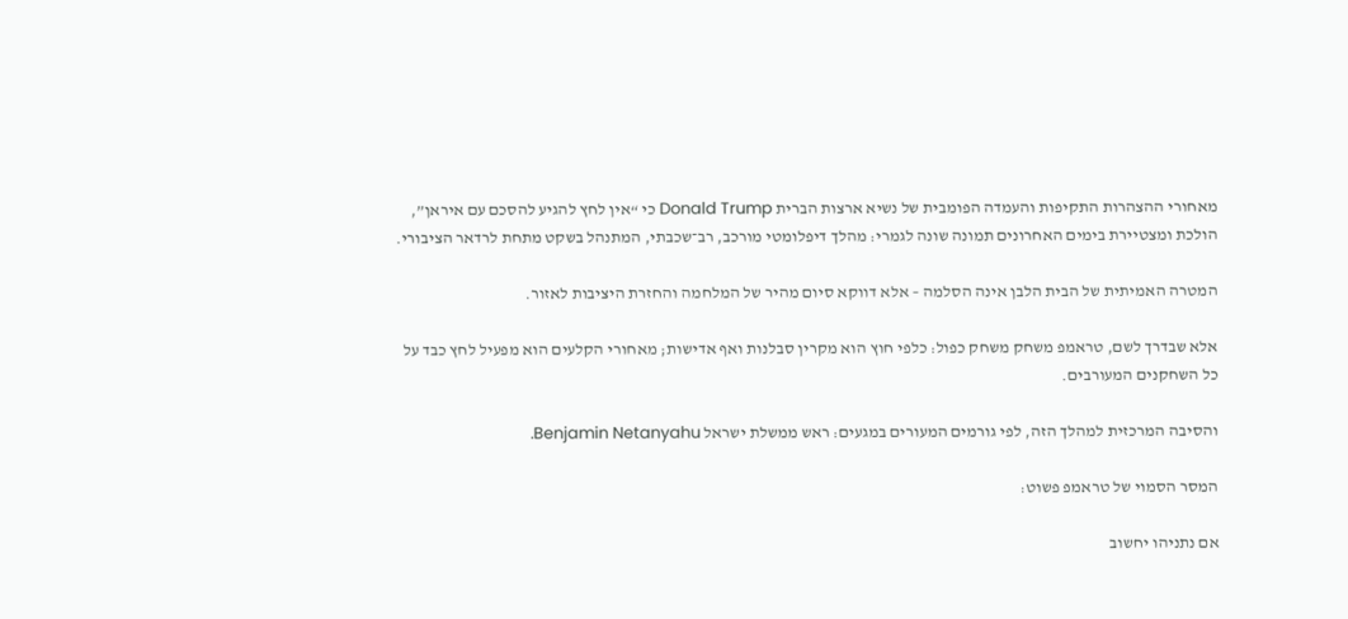מאחורי ההצהרות התקיפות והעמדה הפומבית של נשיא ארצות הברית Donald Trump כי “אין לחץ להגיע להסכם עם איראן”, הולכת ומצטיירת בימים האחרונים תמונה שונה לגמרי: מהלך דיפלומטי מורכב, רב־שכבתי, המתנהל בשקט מתחת לרדאר הציבורי.

המטרה האמיתית של הבית הלבן אינה הסלמה – אלא דווקא סיום מהיר של המלחמה והחזרת היציבות לאזור.

אלא שבדרך לשם, טראמפ משחק משחק כפול: כלפי חוץ הוא מקרין סבלנות ואף אדישות; מאחורי הקלעים הוא מפעיל לחץ כבד על כל השחקנים המעורבים.

והסיבה המרכזית למהלך הזה, לפי גורמים המעורים במגעים: ראש ממשלת ישראל Benjamin Netanyahu.

המסר הסמוי של טראמפ פשוט:

אם נתניהו יחשוב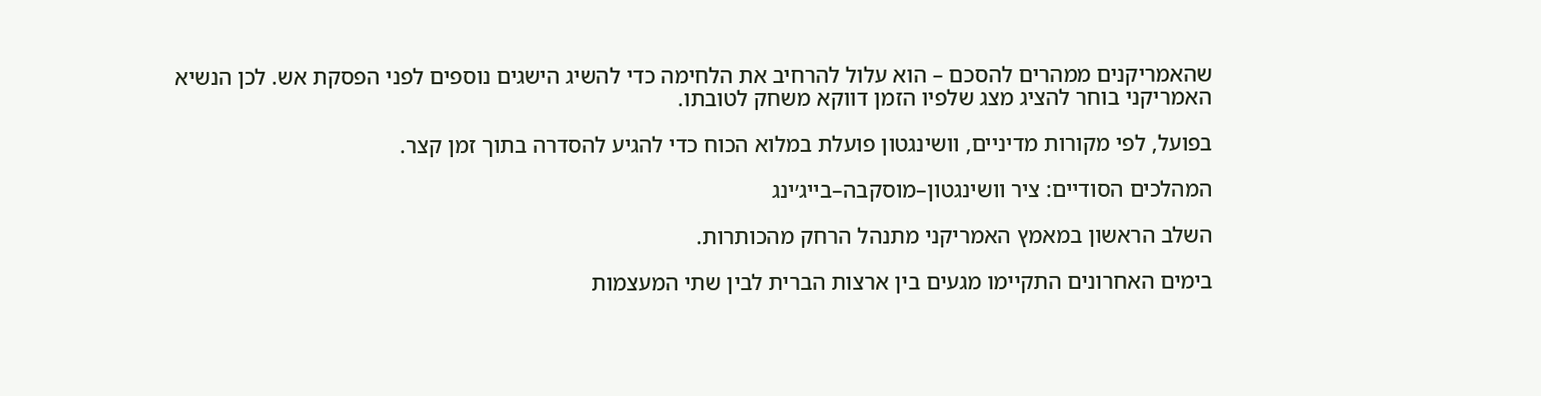שהאמריקנים ממהרים להסכם – הוא עלול להרחיב את הלחימה כדי להשיג הישגים נוספים לפני הפסקת אש. לכן הנשיא האמריקני בוחר להציג מצג שלפיו הזמן דווקא משחק לטובתו.

בפועל, לפי מקורות מדיניים, וושינגטון פועלת במלוא הכוח כדי להגיע להסדרה בתוך זמן קצר.

המהלכים הסודיים: ציר וושינגטון–מוסקבה–בייג׳ינג

השלב הראשון במאמץ האמריקני מתנהל הרחק מהכותרות.

בימים האחרונים התקיימו מגעים בין ארצות הברית לבין שתי המעצמות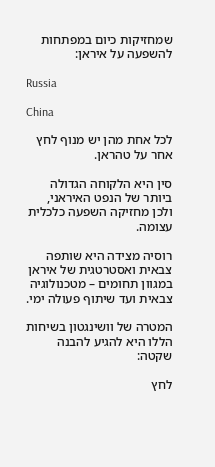שמחזיקות כיום במפתחות להשפעה על איראן:

Russia

China

לכל אחת מהן יש מנוף לחץ אחר על טהראן.

סין היא הלקוחה הגדולה ביותר של הנפט האיראני, ולכן מחזיקה השפעה כלכלית עצומה.

רוסיה מצידה היא שותפה צבאית ואסטרטגית של איראן במגוון תחומים – מטכנולוגיה צבאית ועד שיתוף פעולה ימי.

המטרה של וושינגטון בשיחות הללו היא להגיע להבנה שקטה:

לחץ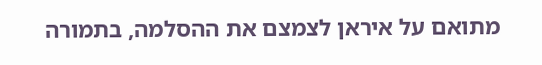מתואם על איראן לצמצם את ההסלמה, בתמורה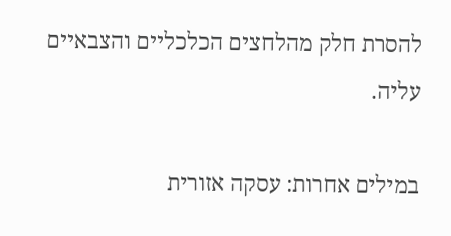להסרת חלק מהלחצים הכלכליים והצבאיים עליה.

במילים אחרות: עסקה אזורית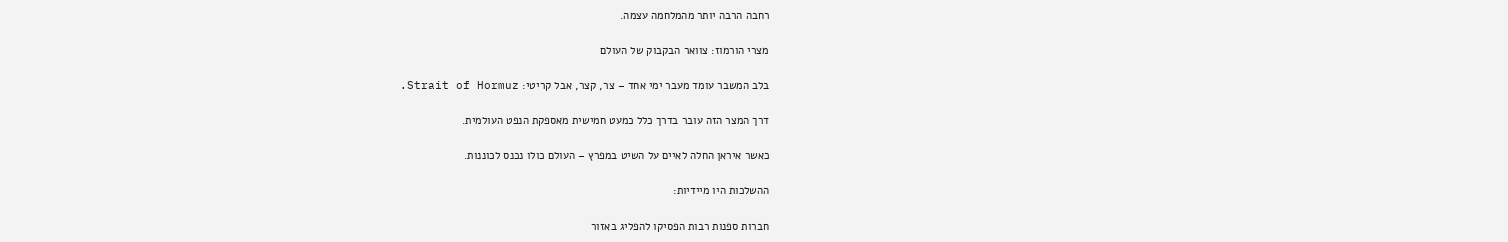רחבה הרבה יותר מהמלחמה עצמה.

מצרי הורמוז: צוואר הבקבוק של העולם

בלב המשבר עומד מעבר ימי אחד – צר, קצר, אבל קריטי: Strait of Hormuz.

דרך המצר הזה עובר בדרך כלל כמעט חמישית מאספקת הנפט העולמית.

כאשר איראן החלה לאיים על השיט במפרץ – העולם כולו נכנס לכוננות.

ההשלכות היו מיידיות:

חברות ספנות רבות הפסיקו להפליג באזור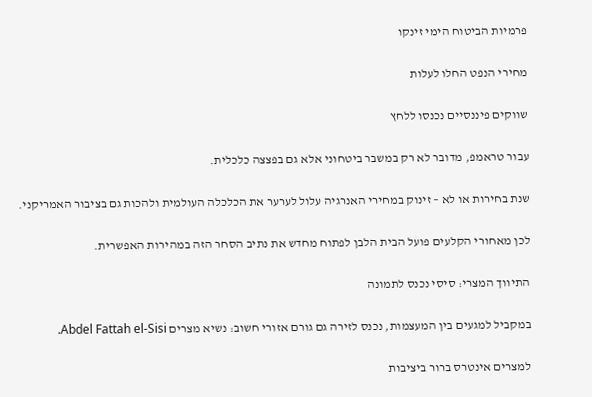פרמיות הביטוח הימי זינקו

מחירי הנפט החלו לעלות

שווקים פיננסיים נכנסו ללחץ

עבור טראמפ, מדובר לא רק במשבר ביטחוני אלא גם בפצצה כלכלית.

שנת בחירות או לא – זינוק במחירי האנרגיה עלול לערער את הכלכלה העולמית ולהכות גם בציבור האמריקני.

לכן מאחורי הקלעים פועל הבית הלבן לפתוח מחדש את נתיב הסחר הזה במהירות האפשרית.

התיווך המצרי: סיסי נכנס לתמונה

במקביל למגעים בין המעצמות, נכנס לזירה גם גורם אזורי חשוב: נשיא מצרים Abdel Fattah el‑Sisi.

למצרים אינטרס ברור ביציבות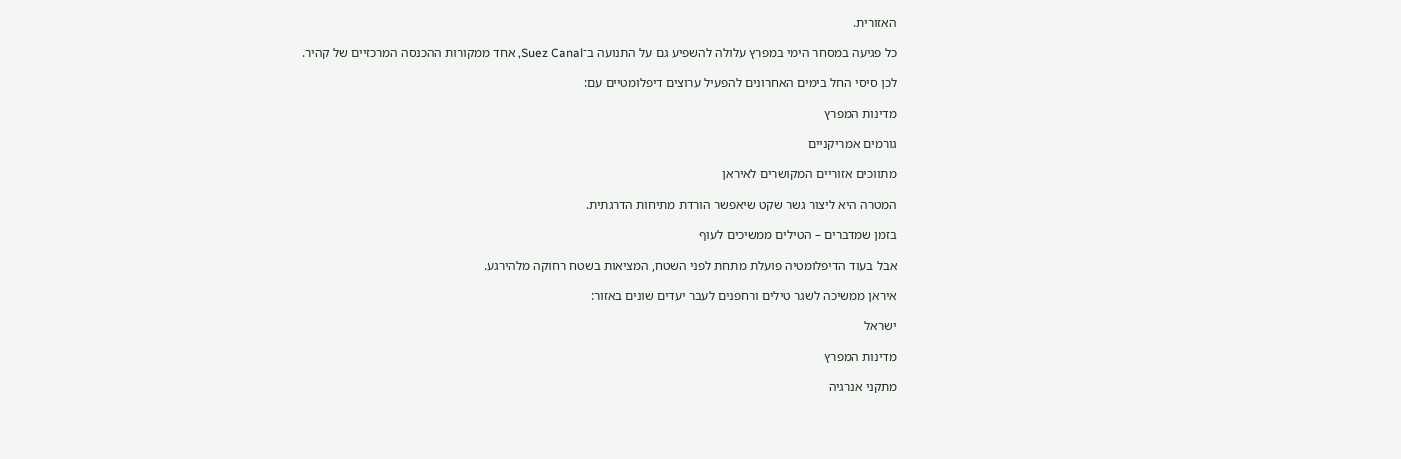האזורית.

כל פגיעה במסחר הימי במפרץ עלולה להשפיע גם על התנועה ב־Suez Canal, אחד ממקורות ההכנסה המרכזיים של קהיר.

לכן סיסי החל בימים האחרונים להפעיל ערוצים דיפלומטיים עם:

מדינות המפרץ

גורמים אמריקניים

מתווכים אזוריים המקושרים לאיראן

המטרה היא ליצור גשר שקט שיאפשר הורדת מתיחות הדרגתית.

בזמן שמדברים – הטילים ממשיכים לעוף

אבל בעוד הדיפלומטיה פועלת מתחת לפני השטח, המציאות בשטח רחוקה מלהירגע.

איראן ממשיכה לשגר טילים ורחפנים לעבר יעדים שונים באזור:

ישראל

מדינות המפרץ

מתקני אנרגיה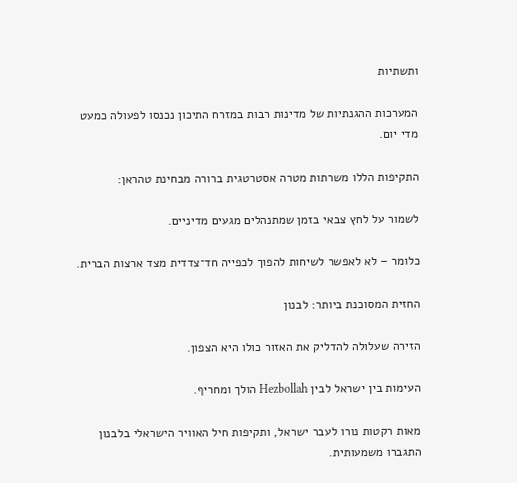ותשתיות

המערכות ההגנתיות של מדינות רבות במזרח התיכון נכנסו לפעולה כמעט מדי יום.

התקיפות הללו משרתות מטרה אסטרטגית ברורה מבחינת טהראן:

לשמור על לחץ צבאי בזמן שמתנהלים מגעים מדיניים.

כלומר – לא לאפשר לשיחות להפוך לכפייה חד־צדדית מצד ארצות הברית.

החזית המסוכנת ביותר: לבנון

הזירה שעלולה להדליק את האזור כולו היא הצפון.

העימות בין ישראל לבין Hezbollah הולך ומחריף.

מאות רקטות נורו לעבר ישראל, ותקיפות חיל האוויר הישראלי בלבנון התגברו משמעותית.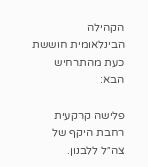הקהילה הבינלאומית חוששת כעת מהתרחיש הבא:

פלישה קרקעית רחבת היקף של צה״ל ללבנון.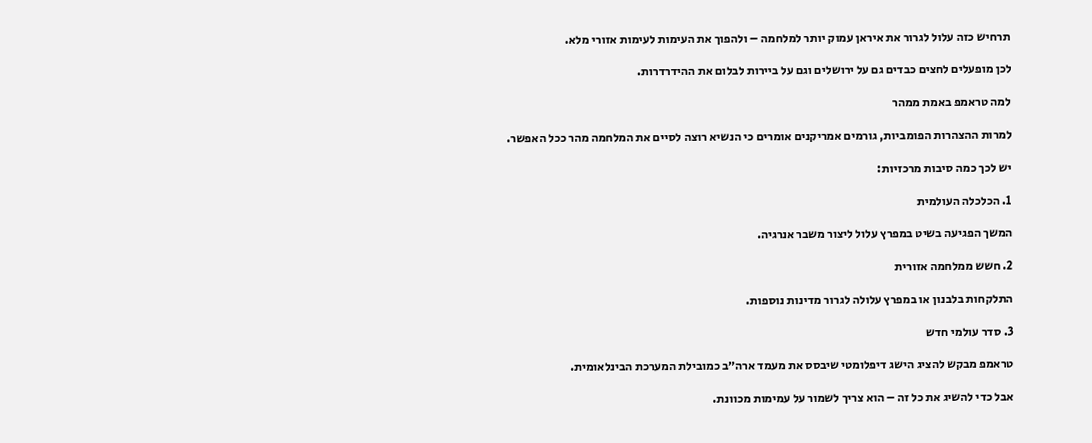תרחיש כזה עלול לגרור את איראן עמוק יותר למלחמה – ולהפוך את העימות לעימות אזורי מלא.

לכן מופעלים לחצים כבדים גם על ירושלים וגם על ביירות לבלום את ההידרדרות.

למה טראמפ באמת ממהר

למרות ההצהרות הפומביות, גורמים אמריקנים אומרים כי הנשיא רוצה לסיים את המלחמה מהר ככל האפשר.

יש לכך כמה סיבות מרכזיות:

1. הכלכלה העולמית

המשך הפגיעה בשיט במפרץ עלול ליצור משבר אנרגיה.

2. חשש ממלחמה אזורית

התלקחות בלבנון או במפרץ עלולה לגרור מדינות נוספות.

3. סדר עולמי חדש

טראמפ מבקש להציג הישג דיפלומטי שיבסס את מעמד ארה״ב כמובילת המערכת הבינלאומית.

אבל כדי להשיג את כל זה – הוא צריך לשמור על עמימות מכוונת.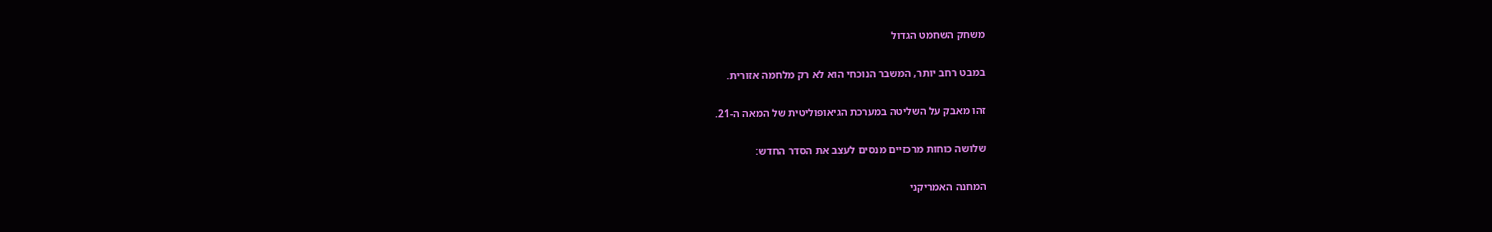משחק השחמט הגדול

במבט רחב יותר, המשבר הנוכחי הוא לא רק מלחמה אזורית.

זהו מאבק על השליטה במערכת הגיאופוליטית של המאה ה-21.

שלושה כוחות מרכזיים מנסים לעצב את הסדר החדש:

המחנה האמריקני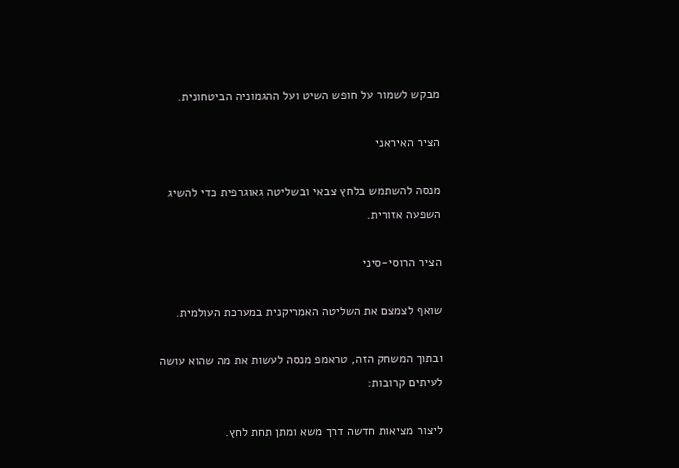מבקש לשמור על חופש השיט ועל ההגמוניה הביטחונית.

הציר האיראני

מנסה להשתמש בלחץ צבאי ובשליטה גאוגרפית כדי להשיג השפעה אזורית.

הציר הרוסי-סיני

שואף לצמצם את השליטה האמריקנית במערכת העולמית.

ובתוך המשחק הזה, טראמפ מנסה לעשות את מה שהוא עושה לעיתים קרובות:

ליצור מציאות חדשה דרך משא ומתן תחת לחץ.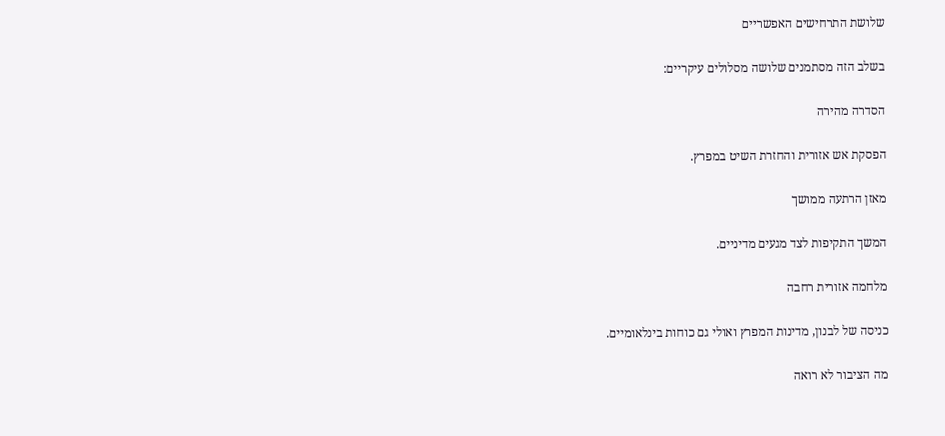שלושת התרחישים האפשריים

בשלב הזה מסתמנים שלושה מסלולים עיקריים:

הסדרה מהירה

הפסקת אש אזורית והחזרת השיט במפרץ.

מאזן הרתעה ממושך

המשך התקיפות לצד מגעים מדיניים.

מלחמה אזורית רחבה

כניסה של לבנון, מדינות המפרץ ואולי גם כוחות בינלאומיים.

מה הציבור לא רואה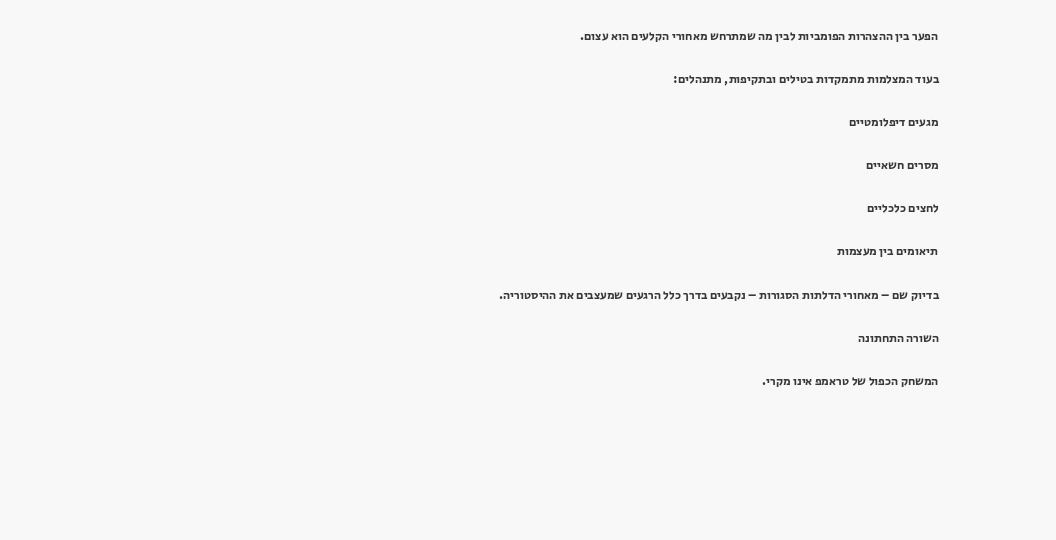הפער בין ההצהרות הפומביות לבין מה שמתרחש מאחורי הקלעים הוא עצום.

בעוד המצלמות מתמקדות בטילים ובתקיפות, מתנהלים:

מגעים דיפלומטיים

מסרים חשאיים

לחצים כלכליים

תיאומים בין מעצמות

בדיוק שם – מאחורי הדלתות הסגורות – נקבעים בדרך כלל הרגעים שמעצבים את ההיסטוריה.

השורה התחתונה

המשחק הכפול של טראמפ אינו מקרי.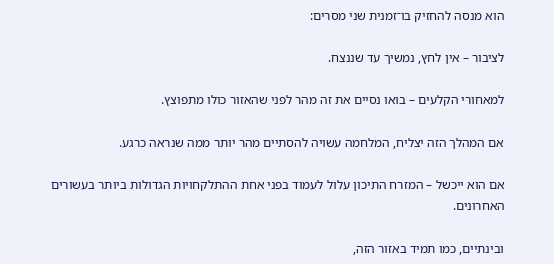הוא מנסה להחזיק בו־זמנית שני מסרים:

לציבור – אין לחץ, נמשיך עד שננצח.

למאחורי הקלעים – בואו נסיים את זה מהר לפני שהאזור כולו מתפוצץ.

אם המהלך הזה יצליח, המלחמה עשויה להסתיים מהר יותר ממה שנראה כרגע.

אם הוא ייכשל – המזרח התיכון עלול לעמוד בפני אחת ההתלקחויות הגדולות ביותר בעשורים האחרונים.

ובינתיים, כמו תמיד באזור הזה,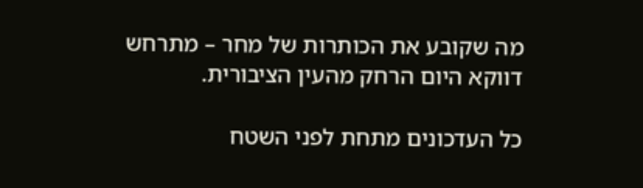מה שקובע את הכותרות של מחר – מתרחש דווקא היום הרחק מהעין הציבורית.

כל העדכונים מתחת לפני השטח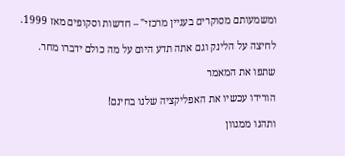ומשמעותם מסוקרים בעניין מרכזי" – חדשות וסקופים מאז 1999.

לחיצה על הלינק וגם אתה תדע היום על מה כולם ידברו מחר.

שתפו את המאמר

הורידו עכשיו את האפליקציה שלנו בחינם!

ותהנו ממגוון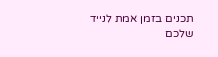תכנים בזמן אמת לנייד שלכם